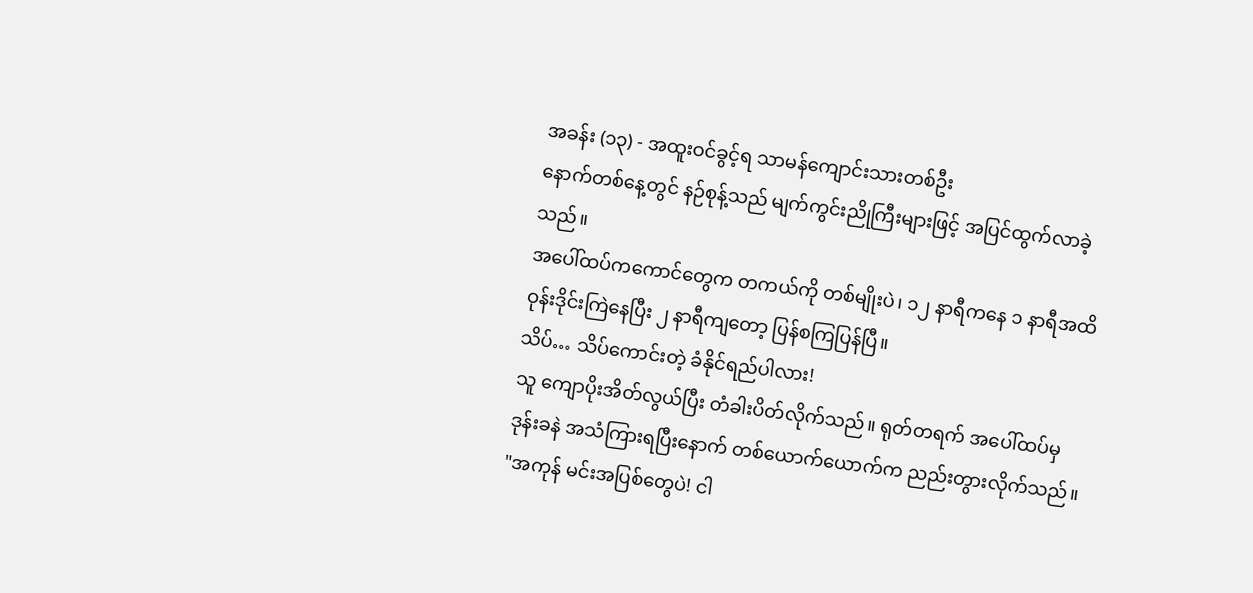အခန်း (၁၃) - အထူးဝင်ခွင့်ရ သာမန်ကျောင်းသားတစ်ဦး
နောက်တစ်နေ့တွင် နဉ်စုန့်သည် မျက်ကွင်းညိုကြီးများဖြင့် အပြင်ထွက်လာခဲ့သည်။
အပေါ်ထပ်ကကောင်တွေက တကယ်ကို တစ်မျိုးပဲ၊ ၁၂ နာရီကနေ ၁ နာရီအထိ ဝုန်းဒိုင်းကြဲနေပြီး ၂ နာရီကျတော့ ပြန်စကြပြန်ပြီ။
သိပ်… သိပ်ကောင်းတဲ့ ခံနိုင်ရည်ပါလား!
သူ ကျောပိုးအိတ်လွယ်ပြီး တံခါးပိတ်လိုက်သည်။ ရုတ်တရက် အပေါ်ထပ်မှ ဒုန်းခနဲ အသံကြားရပြီးနောက် တစ်ယောက်ယောက်က ညည်းတွားလိုက်သည်။ "အကုန် မင်းအပြစ်တွေပဲ! ငါ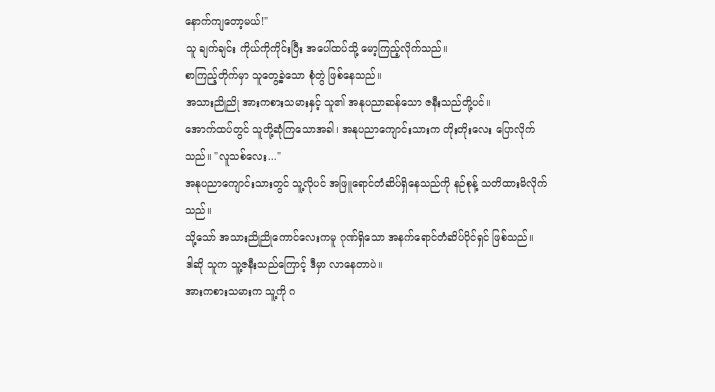နောက်ကျတော့မယ်!"
သူ ချက်ချင်း ကိုယ်ကိုကိုင်းပြီး အပေါ်ထပ်သို့ မော့ကြည့်လိုက်သည်။
စာကြည့်တိုက်မှာ သူတွေ့ခဲ့သော စုံတွဲ ဖြစ်နေသည်။
အသားညိုညို အားကစားသမားနှင့် သူ၏ အနုပညာဆန်သော ဇနီးသည်တို့ပင်။
အောက်ထပ်တွင် သူတို့ဆုံကြသောအခါ၊ အနုပညာကျောင်းသားက တိုးတိုးလေး ပြောလိုက်သည်။ "လူသစ်လေး..."
အနုပညာကျောင်းသားတွင် သူ့လိုပင် အဖြူရောင်တံဆိပ်ရှိနေသည်ကို နဉ်စုန့် သတိထားမိလိုက်သည်။
သို့သော် အသားညိုညိုကောင်လေးကမူ ဂုဏ်ရှိသော အနက်ရောင်တံဆိပ်ပိုင်ရှင် ဖြစ်သည်။
ဒါဆို သူက သူ့ဇနီးသည်ကြောင့် ဒီမှာ လာနေတာပဲ။
အားကစားသမားက သူ့ကို ဂ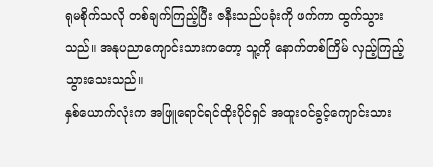ရုမစိုက်သလို တစ်ချက်ကြည့်ပြီး ဇနီးသည်ပခုံးကို ဖက်ကာ ထွက်သွားသည်။ အနုပညာကျောင်းသားကတော့ သူ့ကို နောက်တစ်ကြိမ် လှည့်ကြည့်သွားသေးသည်။
နှစ်ယောက်လုံးက အဖြူရောင်ရင်ထိုးပိုင်ရှင် အထူးဝင်ခွင့်ကျောင်းသား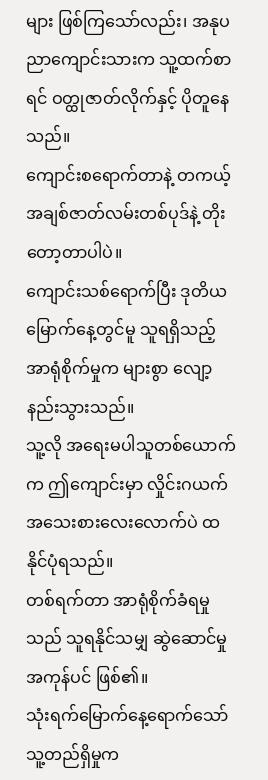များ ဖြစ်ကြသော်လည်း၊ အနုပညာကျောင်းသားက သူ့ထက်စာရင် ဝတ္ထုဇာတ်လိုက်နှင့် ပိုတူနေသည်။
ကျောင်းစရောက်တာနဲ့ တကယ့်အချစ်ဇာတ်လမ်းတစ်ပုဒ်နဲ့ တိုးတော့တာပါပဲ။
ကျောင်းသစ်ရောက်ပြီး ဒုတိယမြောက်နေ့တွင်မူ သူရရှိသည့် အာရုံစိုက်မှုက များစွာ လျော့နည်းသွားသည်။
သူ့လို အရေးမပါသူတစ်ယောက်က ဤကျောင်းမှာ လှိုင်းဂယက်အသေးစားလေးလောက်ပဲ ထနိုင်ပုံရသည်။
တစ်ရက်တာ အာရုံစိုက်ခံရမှုသည် သူရနိုင်သမျှ ဆွဲဆောင်မှုအကုန်ပင် ဖြစ်၏။
သုံးရက်မြောက်နေ့ရောက်သော် သူ့တည်ရှိမှုက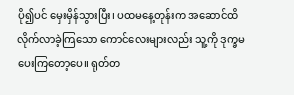ပို၍ပင် မှေးမှိန်သွားပြီး၊ ပထမနေ့တုန်းက အဆောင်ထိ လိုက်လာခဲ့ကြသော ကောင်လေးများလည်း သူ့ကို ဒုက္ခမပေးကြတော့ပေ။ ရုတ်တ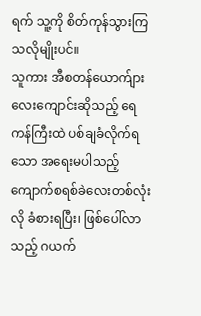ရက် သူ့ကို စိတ်ကုန်သွားကြသလိုမျိုးပင်။
သူကား အီစတန်ယောက်ျားလေးကျောင်းဆိုသည့် ရေကန်ကြီးထဲ ပစ်ချခံလိုက်ရသော အရေးမပါသည့် ကျောက်စရစ်ခဲလေးတစ်လုံးလို ခံစားရပြီး၊ ဖြစ်ပေါ်လာသည့် ဂယက်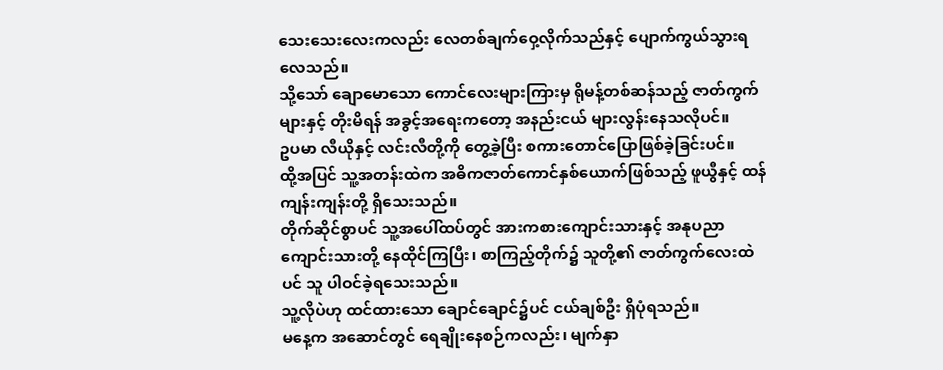သေးသေးလေးကလည်း လေတစ်ချက်ဝှေ့လိုက်သည်နှင့် ပျောက်ကွယ်သွားရလေသည်။
သို့သော် ချောမောသော ကောင်လေးများကြားမှ ရိုမန့်တစ်ဆန်သည့် ဇာတ်ကွက်များနှင့် တိုးမိရန် အခွင့်အရေးကတော့ အနည်းငယ် များလွန်းနေသလိုပင်။
ဥပမာ လီယိုနှင့် လင်းလီတို့ကို တွေ့ခဲ့ပြီး စကားတောင်ပြောဖြစ်ခဲ့ခြင်းပင်။
ထို့အပြင် သူ့အတန်းထဲက အဓိကဇာတ်ကောင်နှစ်ယောက်ဖြစ်သည့် ဖူယွီနှင့် ထန်ကျန်းကျန်းတို့ ရှိသေးသည်။
တိုက်ဆိုင်စွာပင် သူ့အပေါ်ထပ်တွင် အားကစားကျောင်းသားနှင့် အနုပညာကျောင်းသားတို့ နေထိုင်ကြပြီး၊ စာကြည့်တိုက်၌ သူတို့၏ ဇာတ်ကွက်လေးထဲပင် သူ ပါဝင်ခဲ့ရသေးသည်။
သူ့လိုပဲဟု ထင်ထားသော ချောင်ချောင်၌ပင် ငယ်ချစ်ဦး ရှိပုံရသည်။
မနေ့က အဆောင်တွင် ရေချိုးနေစဉ်ကလည်း၊ မျက်နှာ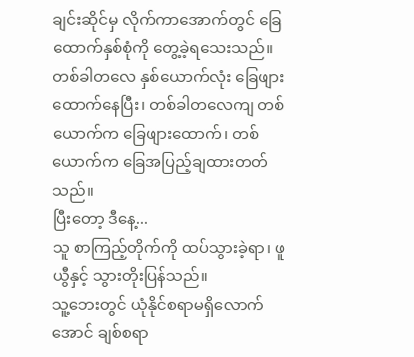ချင်းဆိုင်မှ လိုက်ကာအောက်တွင် ခြေထောက်နှစ်စုံကို တွေ့ခဲ့ရသေးသည်။ တစ်ခါတလေ နှစ်ယောက်လုံး ခြေဖျားထောက်နေပြီး၊ တစ်ခါတလေကျ တစ်ယောက်က ခြေဖျားထောက်၊ တစ်ယောက်က ခြေအပြည့်ချထားတတ်သည်။
ပြီးတော့ ဒီနေ့...
သူ စာကြည့်တိုက်ကို ထပ်သွားခဲ့ရာ၊ ဖူယွီနှင့် သွားတိုးပြန်သည်။
သူ့ဘေးတွင် ယုံနိုင်စရာမရှိလောက်အောင် ချစ်စရာ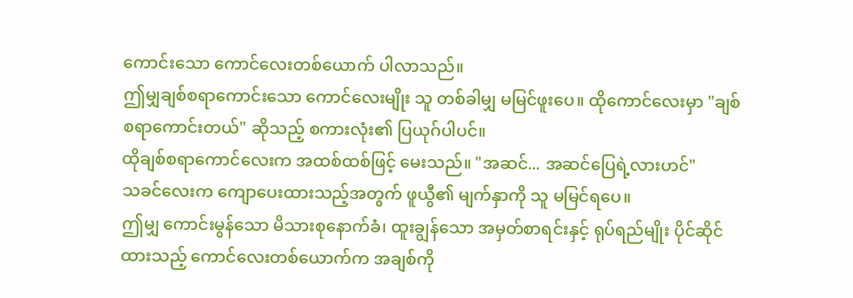ကောင်းသော ကောင်လေးတစ်ယောက် ပါလာသည်။
ဤမျှချစ်စရာကောင်းသော ကောင်လေးမျိုး သူ တစ်ခါမျှ မမြင်ဖူးပေ။ ထိုကောင်လေးမှာ "ချစ်စရာကောင်းတယ်" ဆိုသည့် စကားလုံး၏ ပြယုဂ်ပါပင်။
ထိုချစ်စရာကောင်လေးက အထစ်ထစ်ဖြင့် မေးသည်။ "အဆင်... အဆင်ပြေရဲ့လားဟင်"
သခင်လေးက ကျောပေးထားသည့်အတွက် ဖူယွီ၏ မျက်နှာကို သူ မမြင်ရပေ။
ဤမျှ ကောင်းမွန်သော မိသားစုနောက်ခံ၊ ထူးချွန်သော အမှတ်စာရင်းနှင့် ရုပ်ရည်မျိုး ပိုင်ဆိုင်ထားသည့် ကောင်လေးတစ်ယောက်က အချစ်ကို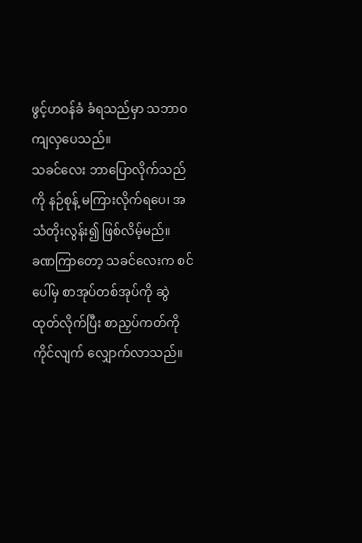ဖွင့်ဟဝန်ခံ ခံရသည်မှာ သဘာဝကျလှပေသည်။
သခင်လေး ဘာပြောလိုက်သည်ကို နဉ်စုန့် မကြားလိုက်ရပေ၊ အသံတိုးလွန်း၍ ဖြစ်လိမ့်မည်။
ခဏကြာတော့ သခင်လေးက စင်ပေါ်မှ စာအုပ်တစ်အုပ်ကို ဆွဲထုတ်လိုက်ပြီး စာညှပ်ကတ်ကို ကိုင်လျက် လျှောက်လာသည်။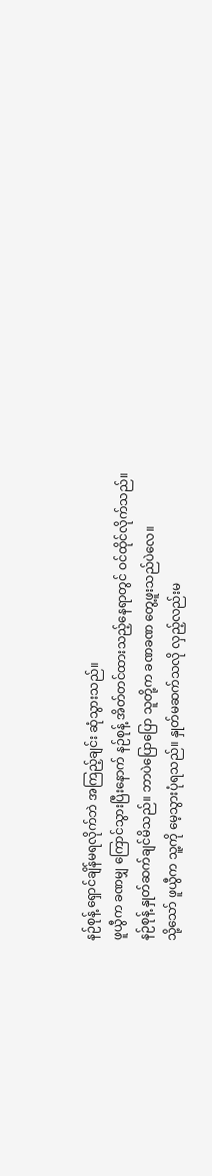နဉ်စုန့် ရှောင်ချိန်မရလိုက်ဘဲ အကြည့်ချင်း ဆုံသွားသည်။
ဖူယွီက ခဏမျှ ကြောင်သွားပြီးနောက် နဉ်စုန့် အိတ်တင်ထားသည့်နေရာတွင် ဝင်ထိုင်လိုက်သည်။
နဉ်စုန့် နှုတ်ဆက်ချင်မိသည်။ ဘာပဲပြောပြော သူတို့က ခဏခဏ တွေ့ဖူးသည်ပဲလေ။
သို့သော် ဖူယွီက သူ့ကို မေ့သွားပုံရသည်။ နှုတ်မဆက်သလို လှည့်လည်းမ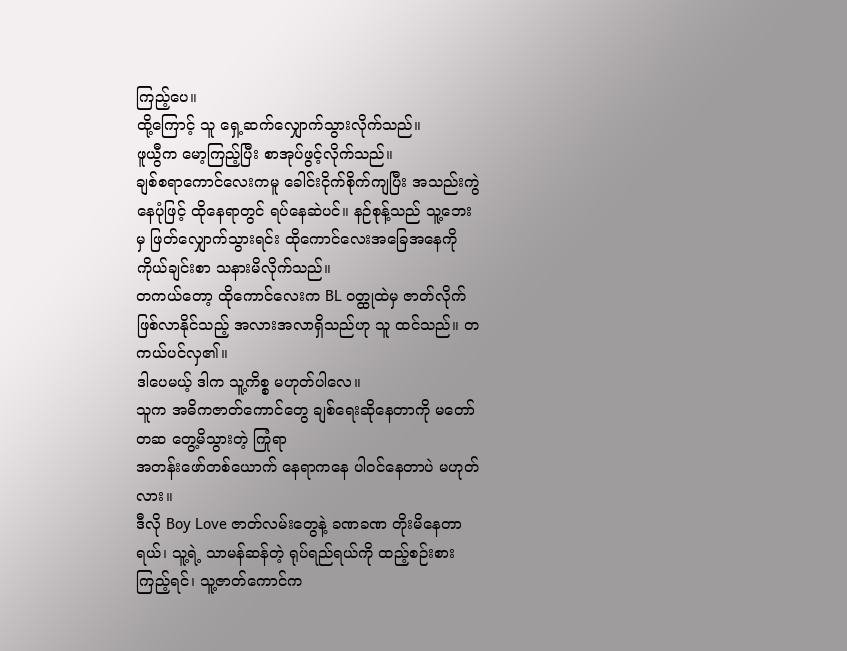ကြည့်ပေ။
ထို့ကြောင့် သူ ရှေ့ဆက်လျှောက်သွားလိုက်သည်။
ဖူယွီက မော့ကြည့်ပြီး စာအုပ်ဖွင့်လိုက်သည်။
ချစ်စရာကောင်လေးကမူ ခေါင်းငိုက်စိုက်ကျပြီး အသည်းကွဲနေပုံဖြင့် ထိုနေရာတွင် ရပ်နေဆဲပင်။ နဉ်စုန့်သည် သူ့ဘေးမှ ဖြတ်လျှောက်သွားရင်း ထိုကောင်လေးအခြေအနေကို ကိုယ်ချင်းစာ သနားမိလိုက်သည်။
တကယ်တော့ ထိုကောင်လေးက BL ဝတ္ထုထဲမှ ဇာတ်လိုက်ဖြစ်လာနိုင်သည့် အလားအလာရှိသည်ဟု သူ ထင်သည်။ တကယ်ပင်လှ၏။
ဒါပေမယ့် ဒါက သူ့ကိစ္စ မဟုတ်ပါလေ။
သူက အဓိကဇာတ်ကောင်တွေ ချစ်ရေးဆိုနေတာကို မတော်တဆ တွေ့မိသွားတဲ့ ကြုံရာ
အတန်းဖော်တစ်ယောက် နေရာကနေ ပါဝင်နေတာပဲ မဟုတ်လား။
ဒီလို Boy Love ဇာတ်လမ်းတွေနဲ့ ခဏခဏ တိုးမိနေတာရယ်၊ သူ့ရဲ့ သာမန်ဆန်တဲ့ ရုပ်ရည်ရယ်ကို ထည့်စဉ်းစားကြည့်ရင်၊ သူ့ဇာတ်ကောင်က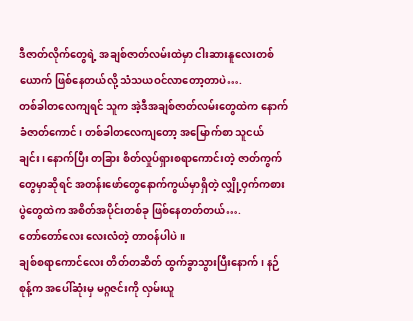ဒီဇာတ်လိုက်တွေရဲ့ အချစ်ဇာတ်လမ်းထဲမှာ ငါးဆားနူလေးတစ်ယောက် ဖြစ်နေတယ်လို့ သံသယဝင်လာတော့တာပဲ….
တစ်ခါတလေကျရင် သူက အဲ့ဒီအချစ်ဇာတ်လမ်းတွေထဲက နောက်ခံဇာတ်ကောင်၊ တစ်ခါတလေကျတော့ အမြောက်စာ သူငယ်ချင်း၊ နောက်ပြီး တခြား စိတ်လှုပ်ရှားစရာကောင်းတဲ့ ဇာတ်ကွက်တွေမှာဆိုရင် အတန်းဖော်တွေနောက်ကွယ်မှာရှိတဲ့ လျှို့ဝှက်ကစားပွဲတွေထဲက အစိတ်အပိုင်းတစ်ခု ဖြစ်နေတတ်တယ်….
တော်တော်လေး လေးလံတဲ့ တာဝန်ပါပဲ။
ချစ်စရာကောင်လေး တိတ်တဆိတ် ထွက်ခွာသွားပြီးနောက်၊ နဉ်စုန့်က အပေါ်ဆုံးမှ မဂ္ဂဇင်းကို လှမ်းယူ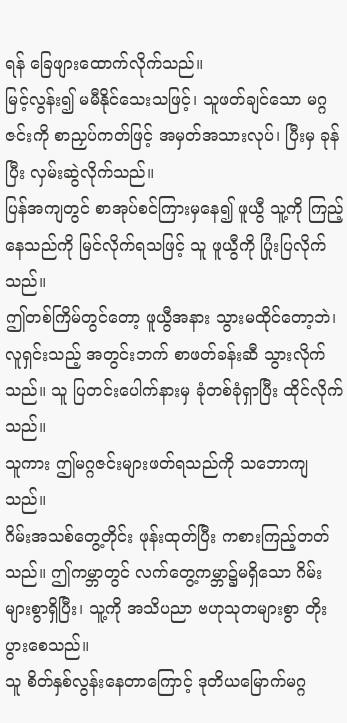ရန် ခြေဖျားထောက်လိုက်သည်။
မြင့်လွန်း၍ မမီနိုင်သေးသဖြင့်၊ သူဖတ်ချင်သော မဂ္ဂဇင်းကို စာညှပ်ကတ်ဖြင့် အမှတ်အသားလုပ်၊ ပြီးမှ ခုန်ပြီး လှမ်းဆွဲလိုက်သည်။
ပြန်အကျတွင် စာအုပ်စင်ကြားမှနေ၍ ဖူယွီ သူ့ကို ကြည့်နေသည်ကို မြင်လိုက်ရသဖြင့် သူ ဖူယွီကို ပြုံးပြလိုက်သည်။
ဤတစ်ကြိမ်တွင်တော့ ဖူယွီအနား သွားမထိုင်တော့ဘဲ၊ လူရှင်းသည့် အတွင်းဘက် စာဖတ်ခန်းဆီ သွားလိုက်သည်။ သူ ပြတင်းပေါက်နားမှ ခုံတစ်ခုံရှာပြီး ထိုင်လိုက်သည်။
သူကား ဤမဂ္ဂဇင်းများဖတ်ရသည်ကို သဘောကျသည်။
ဂိမ်းအသစ်တွေ့တိုင်း ဖုန်းထုတ်ပြီး ကစားကြည့်တတ်သည်။ ဤကမ္ဘာတွင် လက်တွေ့ကမ္ဘာ၌မရှိသော ဂိမ်းများစွာရှိပြီး၊ သူ့ကို အသိပညာ ဗဟုသုတများစွာ တိုးပွားစေသည်။
သူ စိတ်နှစ်လွန်းနေတာကြောင့် ဒုတိယမြောက်မဂ္ဂ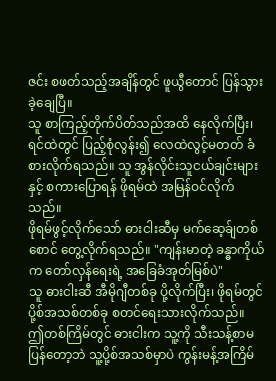ဇင်း စဖတ်သည့်အချိန်တွင် ဖူယွီတောင် ပြန်သွားခဲ့ချေပြီ။
သူ စာကြည့်တိုက်ပိတ်သည်အထိ နေလိုက်ပြီး၊ ရင်ထဲတွင် ပြည့်စုံလွန်း၍ လေထဲလွင့်မတတ် ခံစားလိုက်ရသည်။ သူ အွန်လိုင်းသူငယ်ချင်းများနှင့် စကားပြောရန် ဖိုရမ်ထဲ အမြန်ဝင်လိုက်သည်။
ဖိုရမ်ဖွင့်လိုက်သော် ဓားငါးဆီမှ မက်ဆေ့ခ်ျတစ်စောင် တွေ့လိုက်ရသည်။ "ကျန်းမာတဲ့ ခန္ဓာကိုယ်က တော်လှန်ရေးရဲ့ အခြေခံအုတ်မြစ်ပဲ"
သူ ဓားငါးဆီ အီမိုဂျီတစ်ခု ပို့လိုက်ပြီး၊ ဖိုရမ်တွင် ပို့စ်အသစ်တစ်ခု စတင်ရေးသားလိုက်သည်။
ဤတစ်ကြိမ်တွင် ဓားငါးက သူ့ကို သီးသန့်စာမပြန်တော့ဘဲ သူ့ပို့စ်အသစ်မှာပဲ ကွန်းမန့်အကြိမ်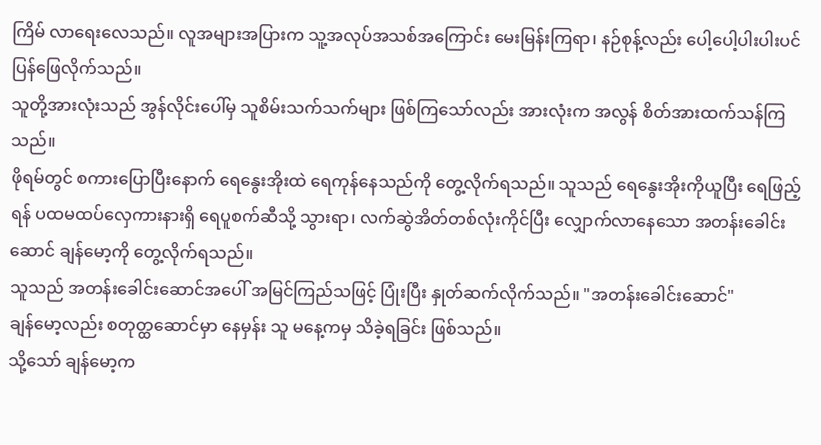ကြိမ် လာရေးလေသည်။ လူအများအပြားက သူ့အလုပ်အသစ်အကြောင်း မေးမြန်းကြရာ၊ နဉ်စုန့်လည်း ပေါ့ပေါ့ပါးပါးပင် ပြန်ဖြေလိုက်သည်။
သူတို့အားလုံးသည် အွန်လိုင်းပေါ်မှ သူစိမ်းသက်သက်များ ဖြစ်ကြသော်လည်း အားလုံးက အလွန် စိတ်အားထက်သန်ကြသည်။
ဖိုရမ်တွင် စကားပြောပြီးနောက် ရေနွေးအိုးထဲ ရေကုန်နေသည်ကို တွေ့လိုက်ရသည်။ သူသည် ရေနွေးအိုးကိုယူပြီး ရေဖြည့်ရန် ပထမထပ်လှေကားနားရှိ ရေပူစက်ဆီသို့ သွားရာ၊ လက်ဆွဲအိတ်တစ်လုံးကိုင်ပြီး လျှောက်လာနေသော အတန်းခေါင်းဆောင် ချန်မော့ကို တွေ့လိုက်ရသည်။
သူသည် အတန်းခေါင်းဆောင်အပေါ် အမြင်ကြည်သဖြင့် ပြုံးပြီး နှုတ်ဆက်လိုက်သည်။ "အတန်းခေါင်းဆောင်"
ချန်မော့လည်း စတုတ္ထဆောင်မှာ နေမှန်း သူ မနေ့ကမှ သိခဲ့ရခြင်း ဖြစ်သည်။
သို့သော် ချန်မော့က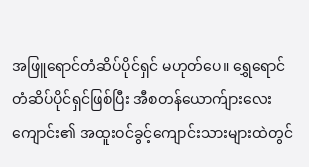အဖြူရောင်တံဆိပ်ပိုင်ရှင် မဟုတ်ပေ။ ရွှေရောင်တံဆိပ်ပိုင်ရှင်ဖြစ်ပြီး အီစတန်ယောက်ျားလေးကျောင်း၏ အထူးဝင်ခွင့်ကျောင်းသားများထဲတွင်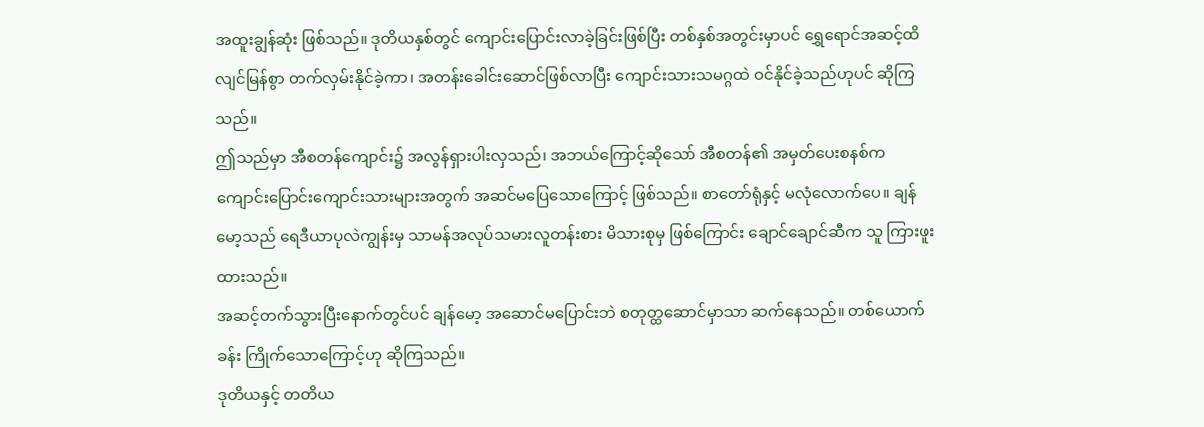အထူးချွန်ဆုံး ဖြစ်သည်။ ဒုတိယနှစ်တွင် ကျောင်းပြောင်းလာခဲ့ခြင်းဖြစ်ပြီး တစ်နှစ်အတွင်းမှာပင် ရွှေရောင်အဆင့်ထိ လျင်မြန်စွာ တက်လှမ်းနိုင်ခဲ့ကာ၊ အတန်းခေါင်းဆောင်ဖြစ်လာပြီး ကျောင်းသားသမဂ္ဂထဲ ဝင်နိုင်ခဲ့သည်ဟုပင် ဆိုကြသည်။
ဤသည်မှာ အီစတန်ကျောင်း၌ အလွန်ရှားပါးလှသည်၊ အဘယ်ကြောင့်ဆိုသော် အီစတန်၏ အမှတ်ပေးစနစ်က ကျောင်းပြောင်းကျောင်းသားများအတွက် အဆင်မပြေသောကြောင့် ဖြစ်သည်။ စာတော်ရုံနှင့် မလုံလောက်ပေ။ ချန်မော့သည် ရေဒီယာပုလဲကျွန်းမှ သာမန်အလုပ်သမားလူတန်းစား မိသားစုမှ ဖြစ်ကြောင်း ချောင်ချောင်ဆီက သူ ကြားဖူးထားသည်။
အဆင့်တက်သွားပြီးနောက်တွင်ပင် ချန်မော့ အဆောင်မပြောင်းဘဲ စတုတ္ထဆောင်မှာသာ ဆက်နေသည်။ တစ်ယောက်ခန်း ကြိုက်သောကြောင့်ဟု ဆိုကြသည်။
ဒုတိယနှင့် တတိယ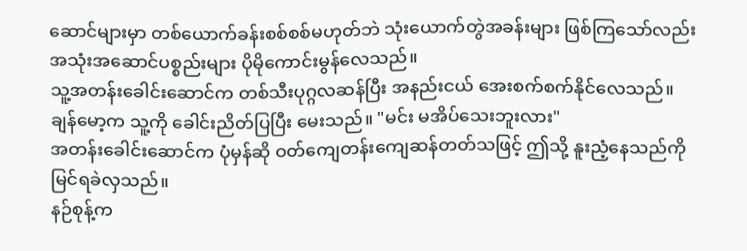ဆောင်များမှာ တစ်ယောက်ခန်းစစ်စစ်မဟုတ်ဘဲ သုံးယောက်တွဲအခန်းများ ဖြစ်ကြသော်လည်း အသုံးအဆောင်ပစ္စည်းများ ပိုမိုကောင်းမွန်လေသည်။
သူ့အတန်းခေါင်းဆောင်က တစ်သီးပုဂ္ဂလဆန်ပြီး အနည်းငယ် အေးစက်စက်နိုင်လေသည်။
ချန်မော့က သူ့ကို ခေါင်းညိတ်ပြပြီး မေးသည်။ "မင်း မအိပ်သေးဘူးလား"
အတန်းခေါင်းဆောင်က ပုံမှန်ဆို ဝတ်ကျေတန်းကျေဆန်တတ်သဖြင့် ဤသို့ နူးညံ့နေသည်ကို မြင်ရခဲလှသည်။
နဉ်စုန့်က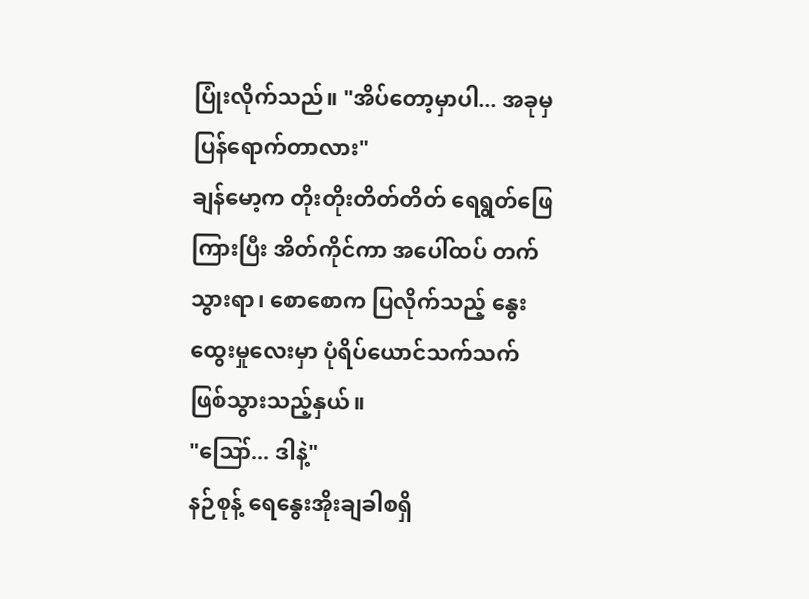ပြုံးလိုက်သည်။ "အိပ်တော့မှာပါ... အခုမှ ပြန်ရောက်တာလား"
ချန်မော့က တိုးတိုးတိတ်တိတ် ရေရွတ်ဖြေကြားပြီး အိတ်ကိုင်ကာ အပေါ်ထပ် တက်သွားရာ၊ စောစောက ပြလိုက်သည့် နွေးထွေးမှုလေးမှာ ပုံရိပ်ယောင်သက်သက် ဖြစ်သွားသည့်နှယ်။
"ဪ... ဒါနဲ့"
နဉ်စုန့် ရေနွေးအိုးချခါစရှိ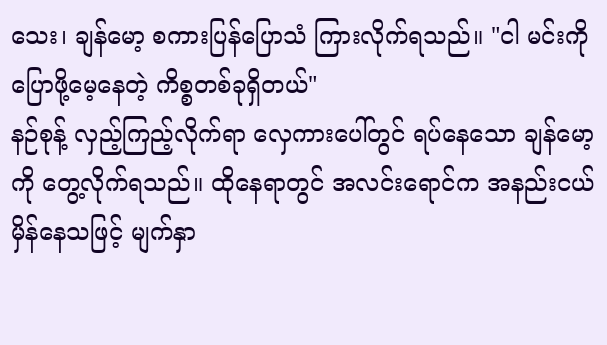သေး၊ ချန်မော့ စကားပြန်ပြောသံ ကြားလိုက်ရသည်။ "ငါ မင်းကို ပြောဖို့မေ့နေတဲ့ ကိစ္စတစ်ခုရှိတယ်"
နဉ်စုန့် လှည့်ကြည့်လိုက်ရာ လှေကားပေါ်တွင် ရပ်နေသော ချန်မော့ကို တွေ့လိုက်ရသည်။ ထိုနေရာတွင် အလင်းရောင်က အနည်းငယ် မှိန်နေသဖြင့် မျက်နှာ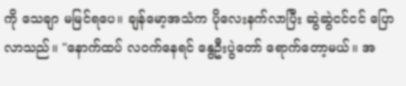ကို သေချာ မမြင်ရပေ။ ချန်မော့အသံက ပိုလေးနက်လာပြီး ဆွဲဆွဲငင်ငင် ပြောလာသည်။ "နောက်ထပ် လဝက်နေရင် နွေဦးပွဲတော် ရောက်တော့မယ်။ အ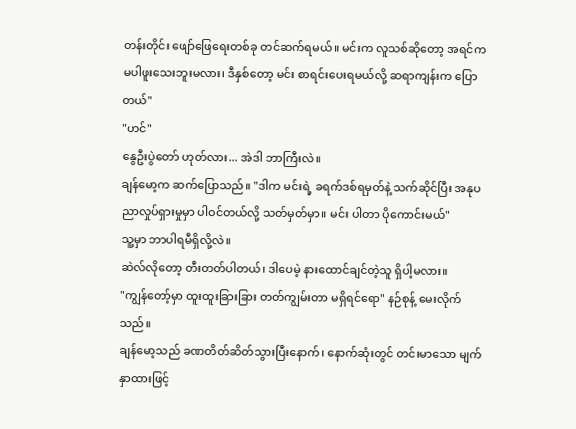တန်းတိုင်း ဖျော်ဖြေရေးတစ်ခု တင်ဆက်ရမယ်။ မင်းက လူသစ်ဆိုတော့ အရင်က မပါဖူးသေးဘူးမလား၊ ဒီနှစ်တော့ မင်း စာရင်းပေးရမယ်လို့ ဆရာကျန်းက ပြောတယ်"
"ဟင်"
နွေဦးပွဲတော် ဟုတ်လား... အဲဒါ ဘာကြီးလဲ။
ချန်မော့က ဆက်ပြောသည်။ "ဒါက မင်းရဲ့ ခရက်ဒစ်ရမှတ်နဲ့ သက်ဆိုင်ပြီး အနုပညာလှုပ်ရှားမှုမှာ ပါဝင်တယ်လို့ သတ်မှတ်မှာ။ မင်း ပါတာ ပိုကောင်းမယ်"
သူ့မှာ ဘာပါရမီရှိလို့လဲ။
ဆဲလ်လိုတော့ တီးတတ်ပါတယ်၊ ဒါပေမဲ့ နားထောင်ချင်တဲ့သူ ရှိပါ့မလား။
"ကျွန်တော့်မှာ ထူးထူးခြားခြား တတ်ကျွမ်းတာ မရှိရင်ရော" နဉ်စုန့် မေးလိုက်သည်။
ချန်မော့သည် ခဏတိတ်ဆိတ်သွားပြီးနောက်၊ နောက်ဆုံးတွင် တင်းမာသော မျက်နှာထားဖြင့်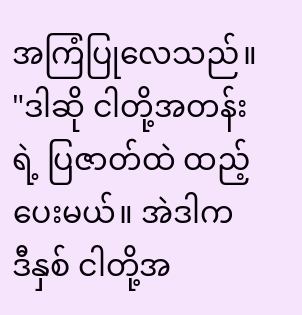အကြံပြုလေသည်။ "ဒါဆို ငါတို့အတန်းရဲ့ ပြဇာတ်ထဲ ထည့်ပေးမယ်။ အဲဒါက ဒီနှစ် ငါတို့အ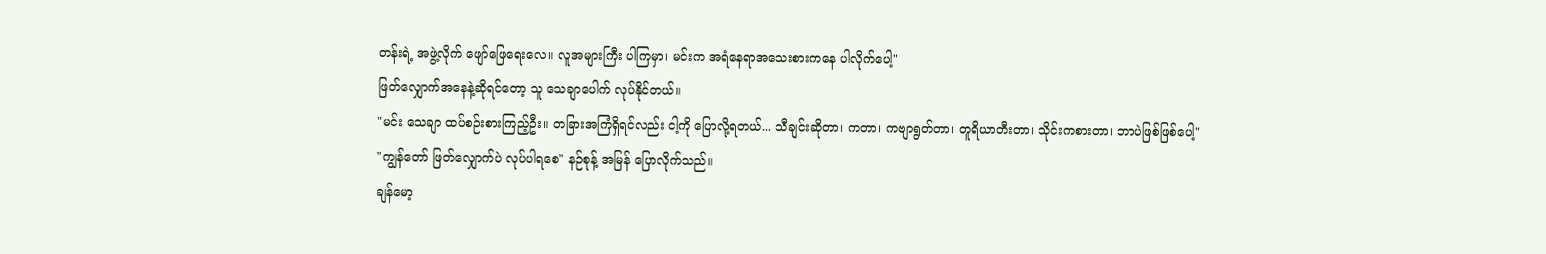တန်းရဲ့ အဖွဲ့လိုက် ဖျော်ဖြေရေးလေ။ လူအများကြီး ပါကြမှာ၊ မင်းက အရံနေရာအသေးစားကနေ ပါလိုက်ပေါ့"
ဖြတ်လျှောက်အနေနဲ့ဆိုရင်တော့ သူ သေချာပေါက် လုပ်နိုင်တယ်။
"မင်း သေချာ ထပ်စဉ်းစားကြည့်ဦး။ တခြားအကြံရှိရင်လည်း ငါ့ကို ပြောလို့ရတယ်... သီချင်းဆိုတာ၊ ကတာ၊ ကဗျာရွတ်တာ၊ တူရိယာတီးတာ၊ သိုင်းကစားတာ၊ ဘာပဲဖြစ်ဖြစ်ပေါ့"
"ကျွန်တော် ဖြတ်လျှောက်ပဲ လုပ်ပါရစေ" နဉ်စုန့် အမြန် ပြောလိုက်သည်။
ချန်မော့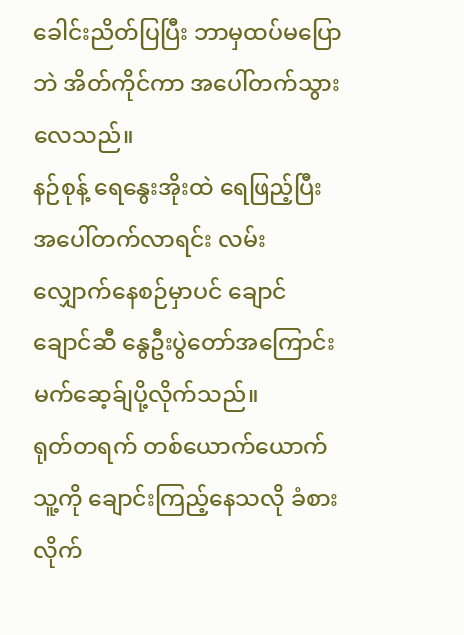ခေါင်းညိတ်ပြပြီး ဘာမှထပ်မပြောဘဲ အိတ်ကိုင်ကာ အပေါ်တက်သွားလေသည်။
နဉ်စုန့် ရေနွေးအိုးထဲ ရေဖြည့်ပြီး အပေါ်တက်လာရင်း လမ်းလျှောက်နေစဉ်မှာပင် ချောင်ချောင်ဆီ နွေဦးပွဲတော်အကြောင်း မက်ဆေ့ခ်ျပို့လိုက်သည်။
ရုတ်တရက် တစ်ယောက်ယောက် သူ့ကို ချောင်းကြည့်နေသလို ခံစားလိုက်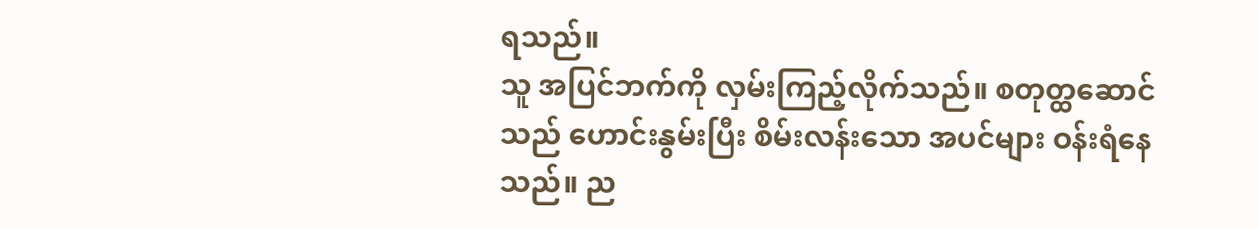ရသည်။
သူ အပြင်ဘက်ကို လှမ်းကြည့်လိုက်သည်။ စတုတ္ထဆောင်သည် ဟောင်းနွမ်းပြီး စိမ်းလန်းသော အပင်များ ဝန်းရံနေသည်။ ည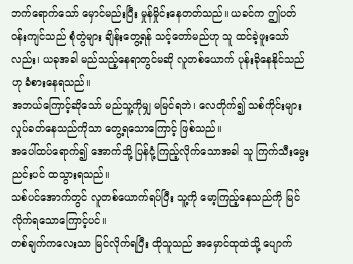ဘက်ရောက်သော် မှောင်မည်းပြီး မှုန်မှိုင်းနေတတ်သည်။ ယခင်က ဤပတ်ဝန်းကျင်သည် စုံတွဲများ ချိန်းတွေ့ရန် သင့်တော်မည်ဟု သူ ထင်ခဲ့ဖူးသော်လည်း၊ ယခုအခါ မည်သည့်နေရာတွင်မဆို လူတစ်ယောက် ပုန်းခိုနေနိုင်သည်ဟု ခံစားနေရသည်။
အဘယ်ကြောင့်ဆိုသော် မည်သူ့ကိုမျှ မမြင်ရဘဲ၊ လေတိုက်၍ သစ်ကိုင်းများ လှုပ်ခတ်နေသည်ကိုသာ တွေ့ရသောကြောင့် ဖြစ်သည်။
အပေါ်ထပ်ရောက်၍ အောက်သို့ ပြန်ငုံ့ကြည့်လိုက်သောအခါ သူ ကြက်သီးမွေးညင်းပင် ထသွားရသည်။
သစ်ပင်အောက်တွင် လူတစ်ယောက်ရပ်ပြီး သူ့ကို မော့ကြည့်နေသည်ကို မြင်လိုက်ရသောကြောင့်ပင်။
တစ်ချက်ကလေးသာ မြင်လိုက်ရပြီး ထိုသူသည် အမှောင်ထုထဲသို့ ပျောက်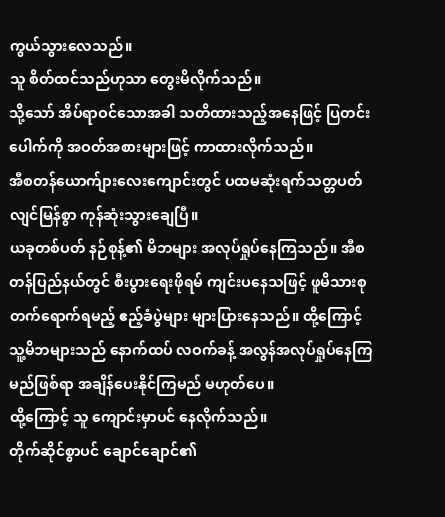ကွယ်သွားလေသည်။
သူ စိတ်ထင်သည်ဟုသာ တွေးမိလိုက်သည်။
သို့သော် အိပ်ရာဝင်သောအခါ သတိထားသည့်အနေဖြင့် ပြတင်းပေါက်ကို အဝတ်အစားများဖြင့် ကာထားလိုက်သည်။
အီစတန်ယောက်ျားလေးကျောင်းတွင် ပထမဆုံးရက်သတ္တပတ် လျင်မြန်စွာ ကုန်ဆုံးသွားချေပြီ။
ယခုတစ်ပတ် နဉ်စုန့်၏ မိဘများ အလုပ်ရှုပ်နေကြသည်။ အီစတန်ပြည်နယ်တွင် စီးပွားရေးဖိုရမ် ကျင်းပနေသဖြင့် ဖူမိသားစု တက်ရောက်ရမည့် ဧည့်ခံပွဲများ များပြားနေသည်။ ထို့ကြောင့် သူ့မိဘများသည် နောက်ထပ် လဝက်ခန့် အလွန်အလုပ်ရှုပ်နေကြမည်ဖြစ်ရာ အချိန်ပေးနိုင်ကြမည် မဟုတ်ပေ။
ထို့ကြောင့် သူ ကျောင်းမှာပင် နေလိုက်သည်။
တိုက်ဆိုင်စွာပင် ချောင်ချောင်၏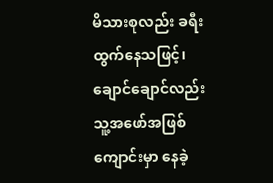မိသားစုလည်း ခရီးထွက်နေသဖြင့်၊ ချောင်ချောင်လည်း သူ့အဖော်အဖြစ် ကျောင်းမှာ နေခဲ့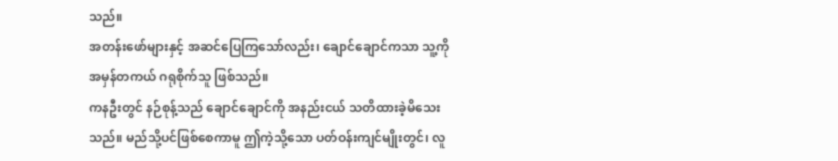သည်။
အတန်းဖော်များနှင့် အဆင်ပြေကြသော်လည်း၊ ချောင်ချောင်ကသာ သူ့ကို အမှန်တကယ် ဂရုစိုက်သူ ဖြစ်သည်။
ကနဦးတွင် နဉ်စုန့်သည် ချောင်ချောင်ကို အနည်းငယ် သတိထားခဲ့မိသေးသည်။ မည်သို့ပင်ဖြစ်စေကာမူ ဤကဲ့သို့သော ပတ်ဝန်းကျင်မျိုးတွင်၊ လူ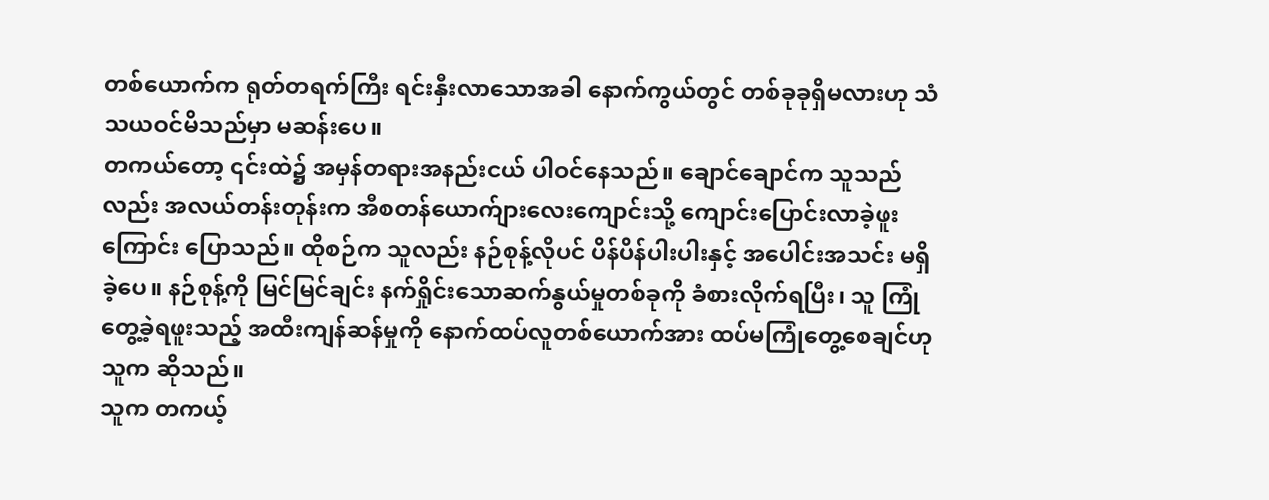တစ်ယောက်က ရုတ်တရက်ကြီး ရင်းနှီးလာသောအခါ နောက်ကွယ်တွင် တစ်ခုခုရှိမလားဟု သံသယဝင်မိသည်မှာ မဆန်းပေ။
တကယ်တော့ ၎င်းထဲ၌ အမှန်တရားအနည်းငယ် ပါဝင်နေသည်။ ချောင်ချောင်က သူသည်လည်း အလယ်တန်းတုန်းက အီစတန်ယောက်ျားလေးကျောင်းသို့ ကျောင်းပြောင်းလာခဲ့ဖူးကြောင်း ပြောသည်။ ထိုစဉ်က သူလည်း နဉ်စုန့်လိုပင် ပိန်ပိန်ပါးပါးနှင့် အပေါင်းအသင်း မရှိခဲ့ပေ။ နဉ်စုန့်ကို မြင်မြင်ချင်း နက်ရှိုင်းသောဆက်နွယ်မှုတစ်ခုကို ခံစားလိုက်ရပြီး၊ သူ ကြုံတွေ့ခဲ့ရဖူးသည့် အထီးကျန်ဆန်မှုကို နောက်ထပ်လူတစ်ယောက်အား ထပ်မကြုံတွေ့စေချင်ဟု သူက ဆိုသည်။
သူက တကယ့်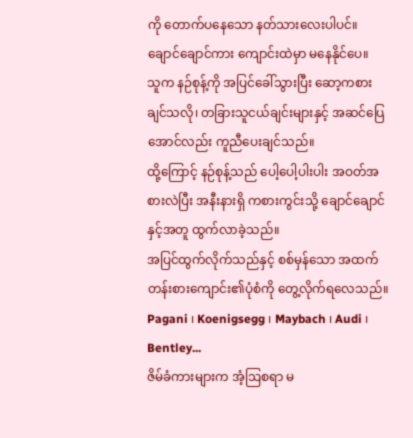ကို တောက်ပနေသော နတ်သားလေးပါပင်။
ချောင်ချောင်ကား ကျောင်းထဲမှာ မနေနိုင်ပေ။
သူက နဉ်စုန့်ကို အပြင်ခေါ်သွားပြီး ဆော့ကစားချင်သလို၊ တခြားသူငယ်ချင်းများနှင့် အဆင်ပြေအောင်လည်း ကူညီပေးချင်သည်။
ထို့ကြောင့် နဉ်စုန့်သည် ပေါ့ပေါ့ပါးပါး အဝတ်အစားလဲပြီး အနီးနားရှိ ကစားကွင်းသို့ ချောင်ချောင်နှင့်အတူ ထွက်လာခဲ့သည်။
အပြင်ထွက်လိုက်သည်နှင့် စစ်မှန်သော အထက်တန်းစားကျောင်း၏ပုံစံကို တွေ့လိုက်ရလေသည်။
Pagani ၊ Koenigsegg ၊ Maybach ၊ Audi ၊ Bentley...
ဇိမ်ခံကားများက အံ့ဩစရာ မ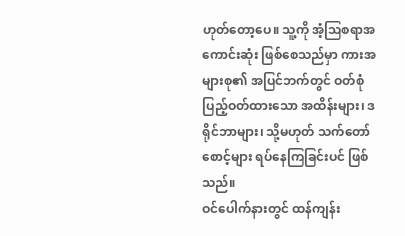ဟုတ်တော့ပေ။ သူ့ကို အံ့ဩစရာအကောင်းဆုံး ဖြစ်စေသည်မှာ ကားအများစု၏ အပြင်ဘက်တွင် ဝတ်စုံပြည့်ဝတ်ထားသော အထိန်းများ၊ ဒရိုင်ဘာများ၊ သို့မဟုတ် သက်တော်စောင့်များ ရပ်နေကြခြင်းပင် ဖြစ်သည်။
ဝင်ပေါက်နားတွင် ထန်ကျန်း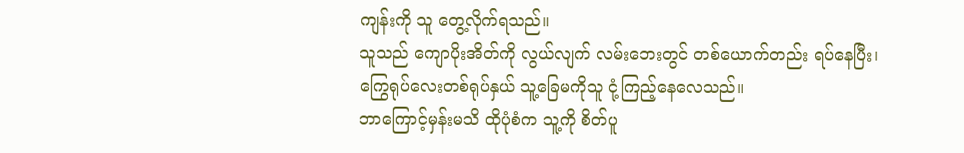ကျန်းကို သူ တွေ့လိုက်ရသည်။
သူသည် ကျောပိုးအိတ်ကို လွယ်လျက် လမ်းဘေးတွင် တစ်ယောက်တည်း ရပ်နေပြီး၊ ကြွေရုပ်လေးတစ်ရုပ်နှယ် သူ့ခြေမကိုသူ ငုံ့ကြည့်နေလေသည်။
ဘာကြောင့်မှန်းမသိ ထိုပုံစံက သူ့ကို စိတ်ပူ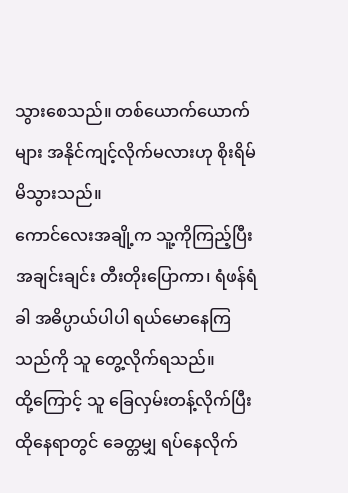သွားစေသည်။ တစ်ယောက်ယောက်များ အနိုင်ကျင့်လိုက်မလားဟု စိုးရိမ်မိသွားသည်။
ကောင်လေးအချို့က သူ့ကိုကြည့်ပြီး အချင်းချင်း တီးတိုးပြောကာ၊ ရံဖန်ရံခါ အဓိပ္ပာယ်ပါပါ ရယ်မောနေကြသည်ကို သူ တွေ့လိုက်ရသည်။
ထို့ကြောင့် သူ ခြေလှမ်းတန့်လိုက်ပြီး ထိုနေရာတွင် ခေတ္တမျှ ရပ်နေလိုက်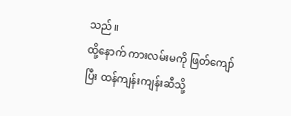သည်။
ထို့နောက် ကားလမ်းမကို ဖြတ်ကျော်ပြီး ထန်ကျန်းကျန်းဆီသို့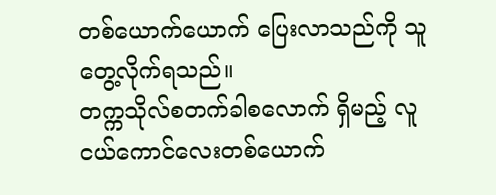တစ်ယောက်ယောက် ပြေးလာသည်ကို သူ တွေ့လိုက်ရသည်။
တက္ကသိုလ်စတက်ခါစလောက် ရှိမည့် လူငယ်ကောင်လေးတစ်ယောက်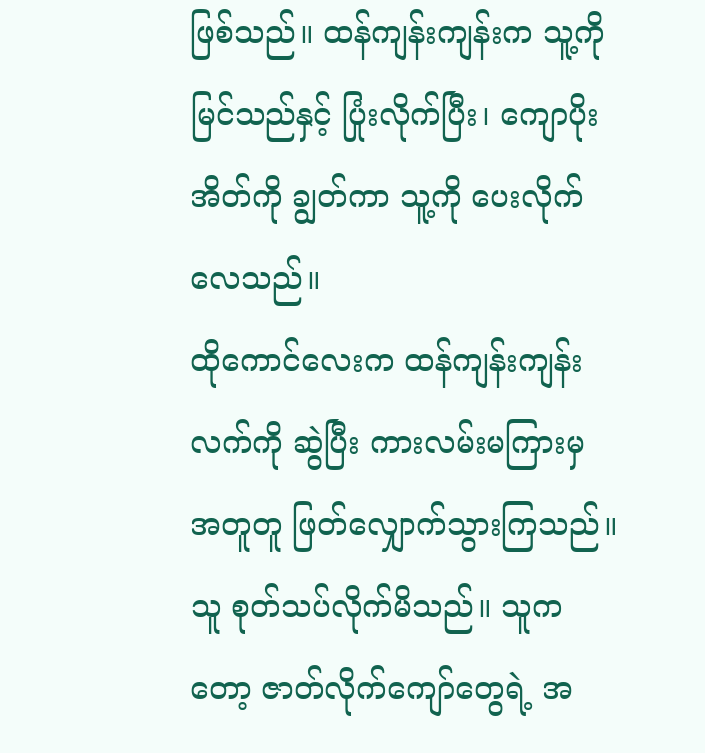ဖြစ်သည်။ ထန်ကျန်းကျန်းက သူ့ကိုမြင်သည်နှင့် ပြုံးလိုက်ပြီး၊ ကျောပိုးအိတ်ကို ချွတ်ကာ သူ့ကို ပေးလိုက်လေသည်။
ထိုကောင်လေးက ထန်ကျန်းကျန်းလက်ကို ဆွဲပြီး ကားလမ်းမကြားမှ အတူတူ ဖြတ်လျှောက်သွားကြသည်။
သူ စုတ်သပ်လိုက်မိသည်။ သူကတော့ ဇာတ်လိုက်ကျော်တွေရဲ့ အ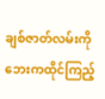ချစ်ဇာတ်လမ်းကို ဘေးကထိုင်ကြည့်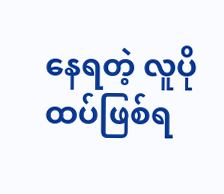နေရတဲ့ လူပို ထပ်ဖြစ်ရ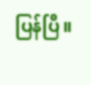ပြန်ပြီ။